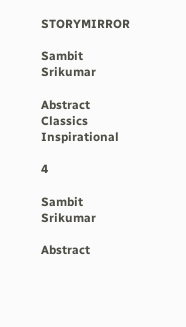STORYMIRROR

Sambit Srikumar

Abstract Classics Inspirational

4

Sambit Srikumar

Abstract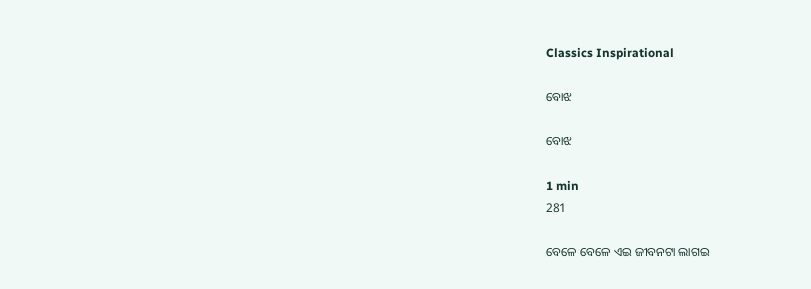Classics Inspirational

ବୋଝ

ବୋଝ

1 min
281

ବେଳେ ବେଳେ ଏଇ ଜୀବନଟା ଲାଗଇ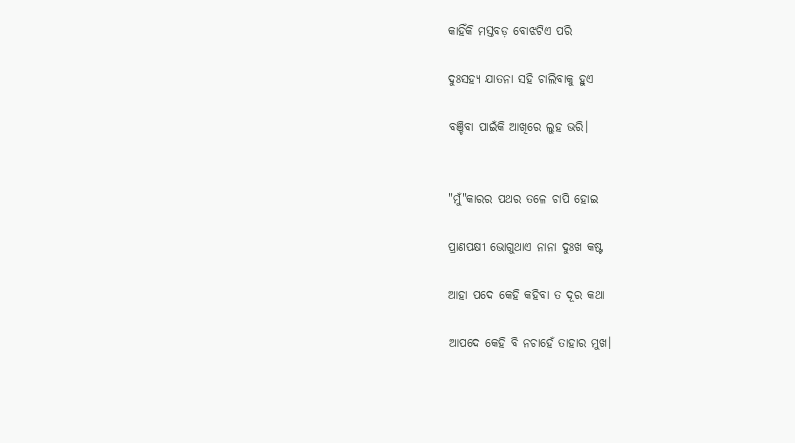କାହିଁକି ମସ୍ତବଡ଼ ବୋଝଟିଏ ପରି

ଦୁଃସହ୍ଯ ଯାତନା ସହି ଚାଲିବାକୁ ହୁଏ

ବଞ୍ଚିବା ପାଇଁକି ଆଖିରେ ଲୁହ ଭରି।


"ମୁଁ"କାରର ପଥର ତଳେ ଚାପି ହୋଇ

ପ୍ରାଣପକ୍ଷୀ ଭୋଗୁଥାଏ ନାନା ଦୁଃଖ କଷ୍ଟ

ଆହା ପଦେ କେହି କହିବା ତ ଦୂର କଥା

ଆପଦେ କେହି ବି ନଚାହେଁ ତାହାର ମୁଖ।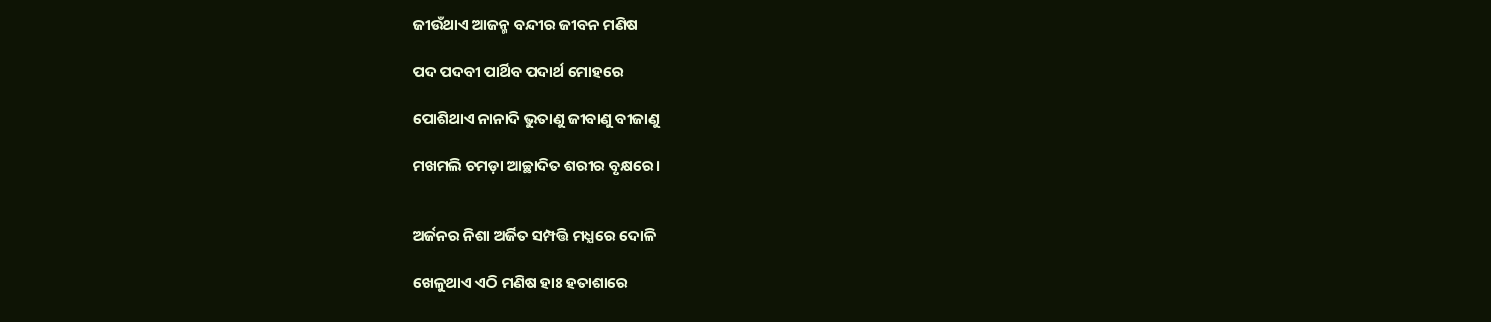ଜୀଉଁଥାଏ ଆଜନ୍ମ ବନ୍ଦୀର ଜୀବନ ମଣିଷ

ପଦ ପଦବୀ ପାର୍ଥିବ ପଦାର୍ଥ ମୋହରେ

ପୋଶିଥାଏ ନାନାଦି ଭୁତାଣୁ ଜୀବାଣୁ ବୀଜାଣୁ

ମଖମଲି ଚମଡ଼ା ଆଚ୍ଛାଦିତ ଶରୀର ବୃକ୍ଷରେ।


ଅର୍ଜନର ନିଶା ଅର୍ଜିତ ସମ୍ପତ୍ତି ମଧ୍ଯରେ ଦୋଳି

ଖେଳୁଥାଏ ଏଠି ମଣିଷ ହାଃ ହତାଶାରେ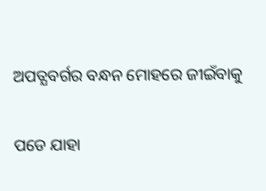ଅପତ୍ଯବର୍ଗର ବନ୍ଧନ ମୋହରେ ଜୀଇଁବାକୁ

ପଡେ ଯାହା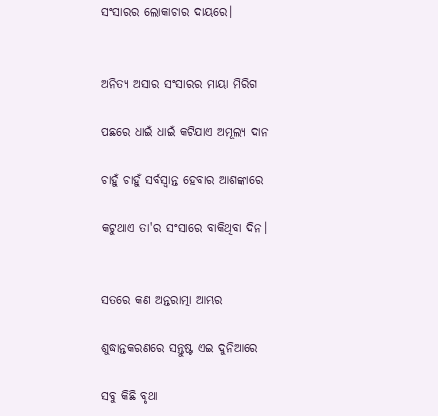ସଂସାରର ଲୋକାଚାର ଦାୟରେ।


ଅନିତ୍ୟ ଅସାର ସଂସାରର ମାୟା ମିରିଗ

ପଛରେ ଧାଇଁ ଧାଇଁ କଟିଯାଏ ଅମୂଲ୍ୟ ଦାନ

ଚାହୁଁ ଚାହୁଁ ସର୍ବସ୍ୱାନ୍ତ ହେବାର ଆଶଙ୍କାରେ

କଟୁଥାଏ ତା'ର ସଂସାରେ ବାକିଥିବା ଦିନ।


ସତରେ କଣ ଅନ୍ତରାତ୍ମା ଆମ୍ଭର

ଶୁଦ୍ଧାନ୍ତକରଣରେ ସନ୍ତୁଷ୍ଟ ଏଇ ଦୁନିଆରେ

ସବୁ କିଛି ବୃଥା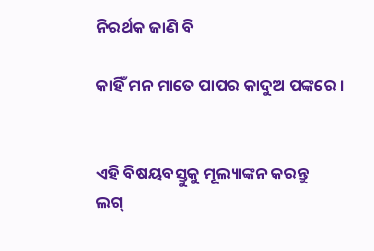ନିରର୍ଥକ ଜାଣି ବି

କାହିଁ ମନ ମାତେ ପାପର କାଦୁଅ ପଙ୍କରେ ।


ଏହି ବିଷୟବସ୍ତୁକୁ ମୂଲ୍ୟାଙ୍କନ କରନ୍ତୁ
ଲଗ୍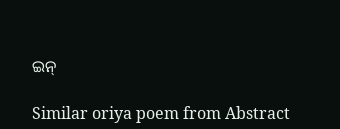ଇନ୍

Similar oriya poem from Abstract